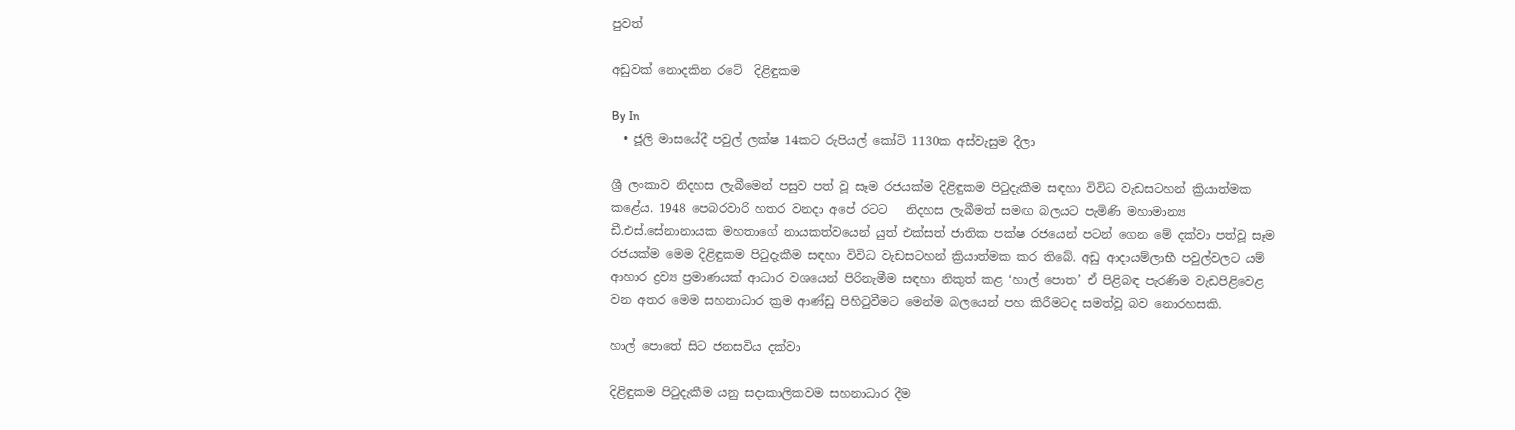පුවත්

අඩුවක් නොදකින රටේ  දිළිඳුකම

By In
  • ජූලි මාසයේදී පවුල් ලක්ෂ 14කට රුපියල් කෝටි 1130ක අස්වැසුම දීලා

ශ්‍රී ලංකාව නිදහස ලැබීමෙන් පසුව පත් වූ සෑම රජයක්ම දිළිඳුකම පිටුදැකීම සඳහා විවිධ වැඩසටහන් ක්‍රියාත්මක කළේය. 1948 පෙබරවාරි හතර වනදා අපේ රටට   නිදහස ලැබීමත් සමඟ බලයට පැමිණි මහාමාන්‍ය ඩී.එස්.සේනානායක මහතාගේ නායකත්වයෙන් යුත් එක්සත් ජාතික පක්ෂ රජයෙන් පටන් ගෙන මේ දක්වා පත්වූ සෑම රජයක්ම මෙම දිළිඳුකම පිටුදැකීම සඳහා විවිධ වැඩසටහන් ක්‍රියාත්මක කර තිබේ. අඩු ආදායම්ලාභී පවුල්වලට යම් ආහාර ද්‍රව්‍ය ප්‍රමාණයක් ආධාර වශයෙන් පිරිනැමීම සඳහා නිකුත් කළ ‘හාල් පොත’ ඒ පිළිබඳ පැරණිම වැඩපිළිවෙළ වන අතර මෙම සහනාධාර ක්‍රම ආණ්ඩු පිහිටුවීමට මෙන්ම බලයෙන් පහ කිරීමටද සමත්වූ බව නොරහසකි.

හාල් පොතේ සිට ජනසවිය දක්වා

දිළිඳුකම පිටුදැකීම යනු සදාකාලිකවම සහනාධාර දීම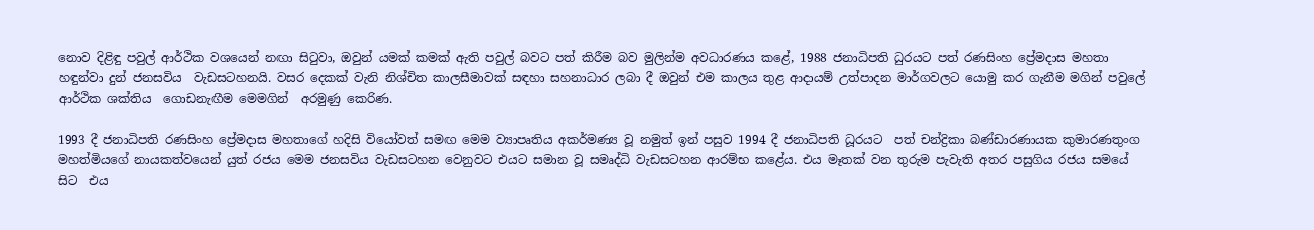නොව දිළිඳු පවුල් ආර්ථික වශයෙන් නඟා සිටුවා, ඔවුන් යමක් කමක් ඇති පවුල් බවට පත් කිරීම බව මුලින්ම අවධාරණය කළේ, 1988 ජනාධිපති ධුරයට පත් රණසිංහ ප්‍රේමදාස මහතා හඳුන්වා දුන් ජනසවිය  වැඩසටහනයි. වසර දෙකක් වැනි නිශ්චිත කාලසීමාවක් සඳහා සහනාධාර ලබා දී ඔවුන් එම කාලය තුළ ආදායම් උත්පාදන මාර්ගවලට යොමු කර ගැනීම මගින් පවුලේ ආර්ථික ශක්තිය  ගොඩනැඟීම මෙමගින්  අරමුණු කෙරිණ.

1993 දී ජනාධිපති රණසිංහ ප්‍රේමදාස මහතාගේ හදිසි වියෝවත් සමඟ මෙම ව්‍යාපෘතිය අකර්මණ්‍ය වූ නමුත් ඉන් පසුව 1994 දී ජනාධිපති ධූරයට  පත් චන්ද්‍රිකා බණ්ඩාරණායක කුමාරණතුංග මහත්මියගේ නායකත්වයෙන් යුත් රජය මෙම ජනසවිය වැඩසටහන වෙනුවට එයට සමාන වූ සමෘද්ධි වැඩසටහන ආරම්භ කළේය. එය මෑතක් වන තුරුම පැවැති අතර පසුගිය රජය සමයේ සිට  එය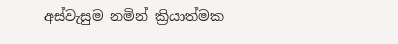අස්වැසුම නමින් ක්‍රියාත්මක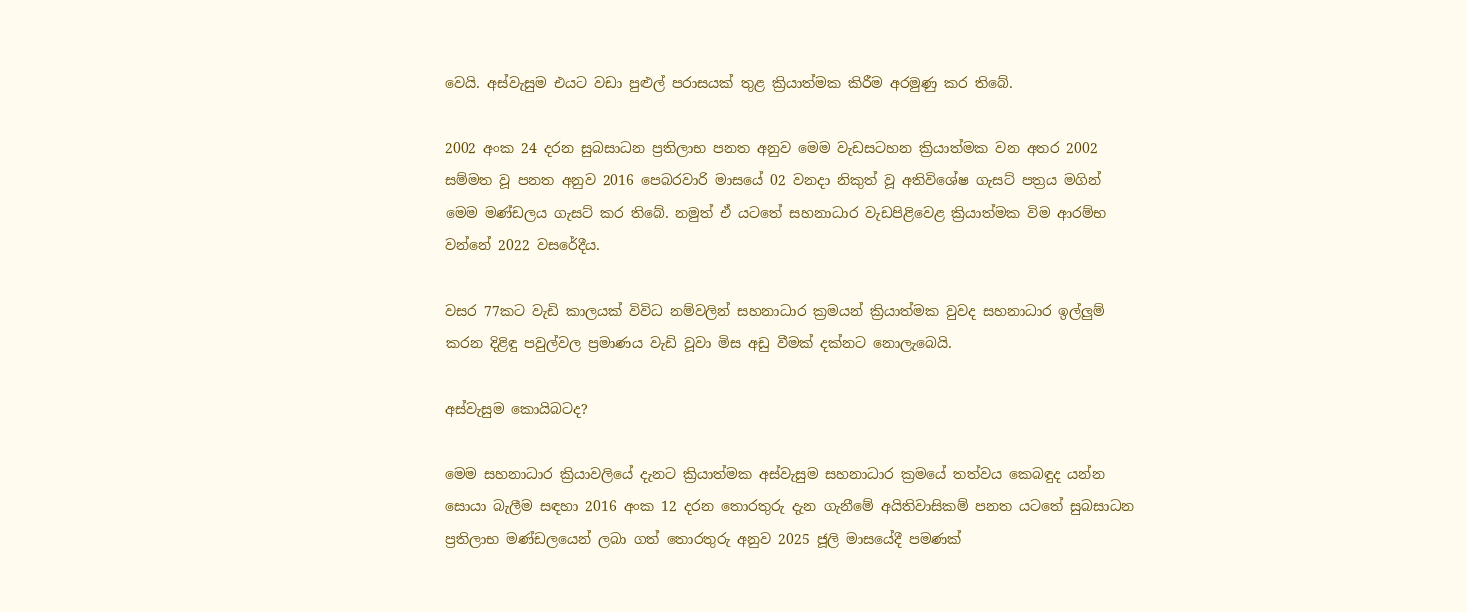වෙයි. අස්වැසුම එයට වඩා පුළුල් පරාසයක් තුළ ක්‍රියාත්මක කිරීම අරමුණු කර තිබේ.

2002 අංක 24 දරන සුබසාධන ප්‍රතිලාභ පනත අනුව මෙම වැඩසටහන ක්‍රියාත්මක වන අතර 2002 සම්මත වූ පනත අනුව 2016 පෙබරවාරි මාසයේ 02 වනදා නිකුත් වූ අතිවිශේෂ ගැසට් පත්‍රය මගින් මෙම මණ්ඩලය ගැසට් කර තිබේ. නමුත් ඒ යටතේ සහනාධාර වැඩපිළිවෙළ ක්‍රියාත්මක විම ආරම්භ වන්නේ 2022 වසරේදීය.

වසර 77කට වැඩි කාලයක් විවිධ නම්වලින් සහනාධාර ක්‍රමයන් ක්‍රියාත්මක වුවද සහනාධාර ඉල්ලුම් කරන දිළිඳු පවුල්වල ප්‍රමාණය වැඩි වූවා මිස අඩු වීමක් දක්නට නොලැබෙයි.

අස්වැසුම කොයිබටද?

මෙම සහනාධාර ක්‍රියාවලියේ දැනට ක්‍රියාත්මක අස්වැසුම සහනාධාර ක්‍රමයේ තත්වය කෙබඳුද යන්න සොයා බැලීම සඳහා 2016 අංක 12 දරන තොරතුරු දැන ගැනීමේ‍ අයිතිවාසිකම් පනත යටතේ සුබසාධන ප්‍රතිලාභ මණ්ඩලයෙන් ලබා ගත් තොරතුරු අනුව 2025 ජූලි මාසයේදී පමණක්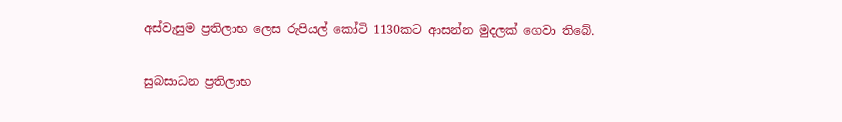අස්වැසුම ප්‍රතිලාභ ලෙස රුපියල් කෝටි 1130කට ආසන්න මුදලක් ගෙවා තිබේ.

සුබසාධන ප්‍රතිලාභ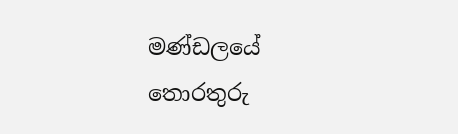මණ්ඩලයේ තොරතුරු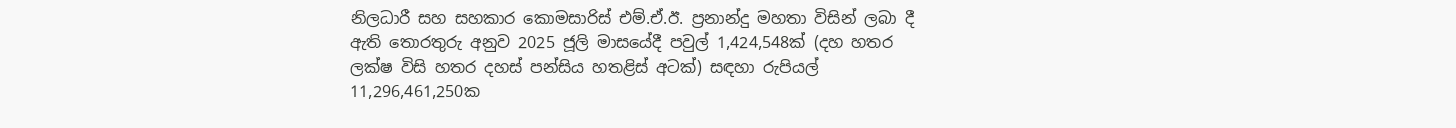නිලධාරී සහ සහකාර කොමසාරිස් එම්.ඒ.ඊ. ප්‍රනාන්දු මහතා විසින් ලබා දී ඇති තොරතුරු අනුව 2025 ජූලි මාසයේදී පවුල් 1,424,548ක් (දහ හතර ලක්ෂ විසි හතර දහස් පන්සිය හතළිස් අටක්) සඳහා රුපියල් 11,296,461,250ක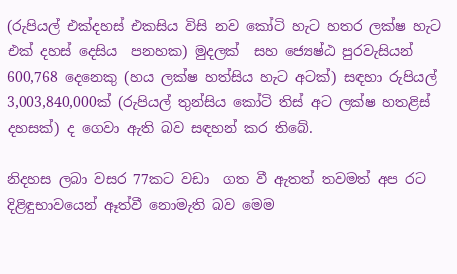(රුපියල් එක්දහස් එකසිය විසි නව කෝටි හැට හතර ලක්ෂ හැට එක් දහස් දෙසිය  පනහක) මුදලක්  සහ ජ්‍යෙෂ්ඨ පුරවැසියන් 600,768 දෙනෙකු (හය ලක්ෂ හත්සිය හැට අටක්) සඳහා රුපියල් 3,003,840,000ක් (රුපියල් තුන්සිය කෝටි තිස් අට ලක්ෂ හතළිස් දහසක්) ද ගෙවා ඇති බව සඳහන් කර තිබේ.

නිදහස ලබා වසර 77කට වඩා  ගත වී ඇතත් තවමත් අප රට දිළිඳුභාවයෙන් ඈත්වී නොමැති බව මෙම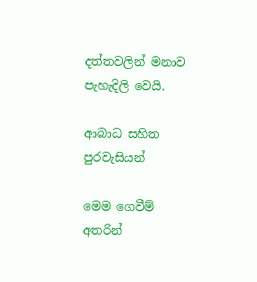දත්තවලින් මනාව පැහැදිලි වෙයි.

ආබාධ සහිත පුරවැසියන්

මෙම ගෙවීම් අතරින්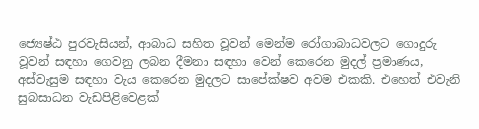ජ්‍යෙෂ්ඨ පුරවැසියන්, ආබාධ සහිත වූවන් මෙන්ම රෝගාබාධවලට ගොදුරු වූවන් සඳහා ගෙවනු ලබන දීමනා සඳහා වෙන් කෙරෙන මුදල් ප්‍රමාණය, අස්වැසුම සඳහා වැය කෙරෙන මුදලට සාපේක්ෂව අවම එකකි. එහෙත් එවැනි සුබසාධන වැඩපිළිවෙළක්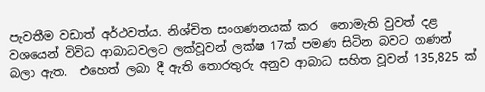පැවතීම වඩාත් අර්ථවත්ය. නිශ්චිත සංගණනයක් කර  නොමැති වුවත් දළ වශයෙන් විවිධ ආබාධවලට ලක්වූවන් ලක්ෂ 17ක් පමණ සිටින බවට ගණන් බලා ඇත.  එහෙත් ලබා දී ඇති තොරතුරු අනුව ආබාධ සහිත වූවන් 135,825 ක්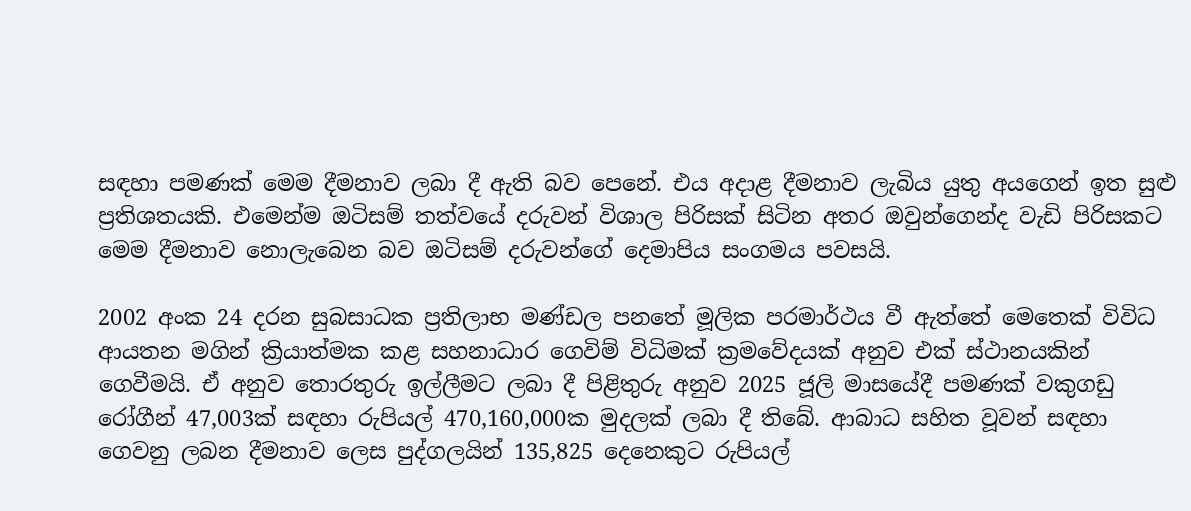සඳහා පමණක් මෙම දීමනාව ලබා දී ඇති බව පෙනේ. එය අදාළ දීමනාව ලැබිය යුතු අයගෙන් ඉත සුළු ප්‍රතිශතයකි. එමෙන්ම ඔටිසම් තත්වයේ දරුවන් විශාල පිරිසක් සිටින අතර ඔවුන්ගෙන්ද වැඩි පිරිසකට මෙම දීමනාව නොලැබෙන බව ඔටිසම් දරුවන්ගේ දෙමාපිය සංගමය පවසයි.

2002 අංක 24 දරන සුබසාධක ප්‍රතිලාභ මණ්ඩල පනතේ මූලික පරමාර්ථය වී ඇත්තේ මෙතෙක් විවිධ ආයතන මගින් ක්‍රියාත්මක කළ සහනාධාර ගෙවිම් විධිමක් ක්‍රමවේදයක් අනුව එක් ස්ථානයකින් ගෙවීමයි. ඒ අනුව තොරතුරු ඉල්ලීමට ලබා දී පිළිතුරු අනුව 2025 ජූලි මාසයේදී පමණක් වකුගඩු රෝගීන් 47,003ක් සඳහා රුපියල් 470,160,000ක මුදලක් ලබා දී තිබේ. ආබාධ සහිත වූවන් සඳහා ගෙවනු ලබන දීමනාව ලෙස පුද්ගලයින් 135,825 දෙනෙකුට රුපියල්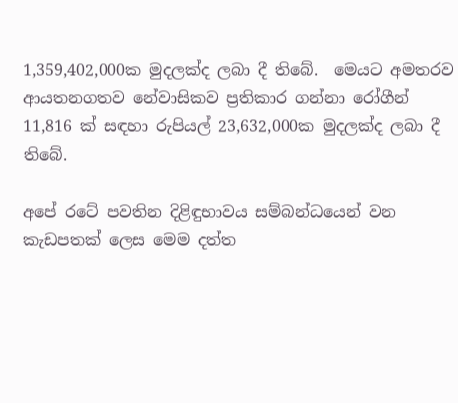1,359,402,000ක මුදලක්ද ලබා දී තිබේ.  මෙයට අමතරව ආයතනගතව නේවාසිකව ප්‍රතිකාර ගන්නා රෝගීන් 11,816 ක් සඳහා රුපියල් 23,632,000ක මුදලක්ද ලබා දී තිබේ.

අපේ රටේ පවතින දිළිඳුභාවය සම්බන්ධයෙන් වන කැඩපතක් ලෙස මෙම දත්ත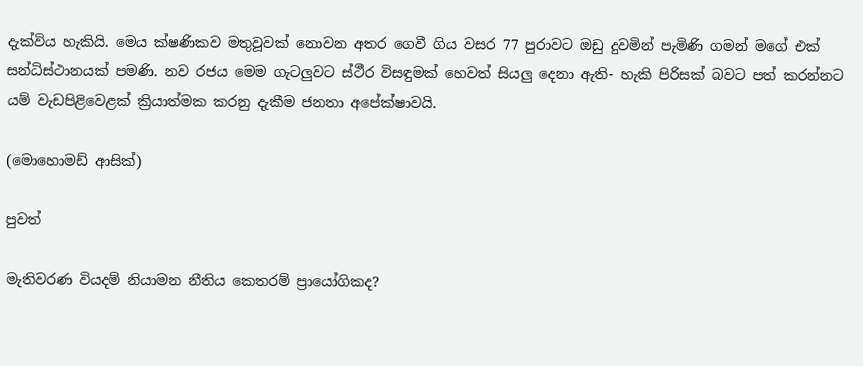දැක්විය හැකියි. මෙය ක්ෂණිකව මතුවූවක් නොවන අතර ගෙවී ගිය වසර 77 පුරාවට ඔඩු දුවමින් පැමිණි ගමන් මගේ එක් සන්ධිස්ථානයක් පමණි. නව රජය මෙම ගැටලුවට ස්ථීර විසඳුමක් හෙවත් සියලු දෙනා ඇති- හැකි පිරිසක් බවට පත් කරන්නට යම් වැඩපිළිවෙළක් ක්‍රියාත්මක කරනු දැකීම ජනතා අපේක්ෂාවයි.

(මොහොමඩ් ආසික්)

පුවත්

මැතිවරණ වියදම් නියාමන නීතිය කෙතරම් ප්‍රායෝගිකද?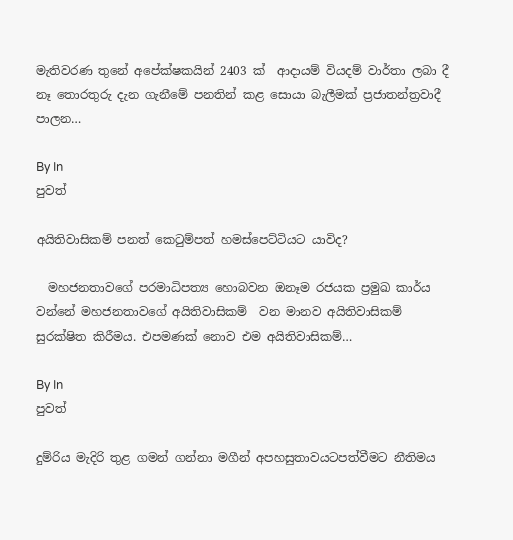මැතිවරණ තුනේ අපේක්ෂකයින් 2403 ක්  ආදායම් වියදම් වාර්තා ලබා දී නෑ තොරතුරු දැන ගැනීමේ පනතින් කළ සොයා බැලීමක් ප්‍රජාතන්ත්‍රවාදී පාලන…

By In
පුවත්

අයිතිවාසිකම් පනත් කෙටුම්පත් හමස්පෙට්ටියට යාවිද?

  මහජනතාවගේ පරමාධිපත්‍ය හොබවන ඔනෑම රජයක ප්‍රමුඛ කාර්ය වන්නේ මහජනතාවගේ අයිතිවාසිකම්  වන මානව අයිතිවාසිකම් සුරක්ෂිත කිරීමය. එපමණක් නොව එම අයිතිවාසිකම්…

By In
පුවත්

දුම්රිය මැදිරි තුළ ගමන් ගන්නා මගීන් අපහසුතාවයටපත්වීමට නීතිමය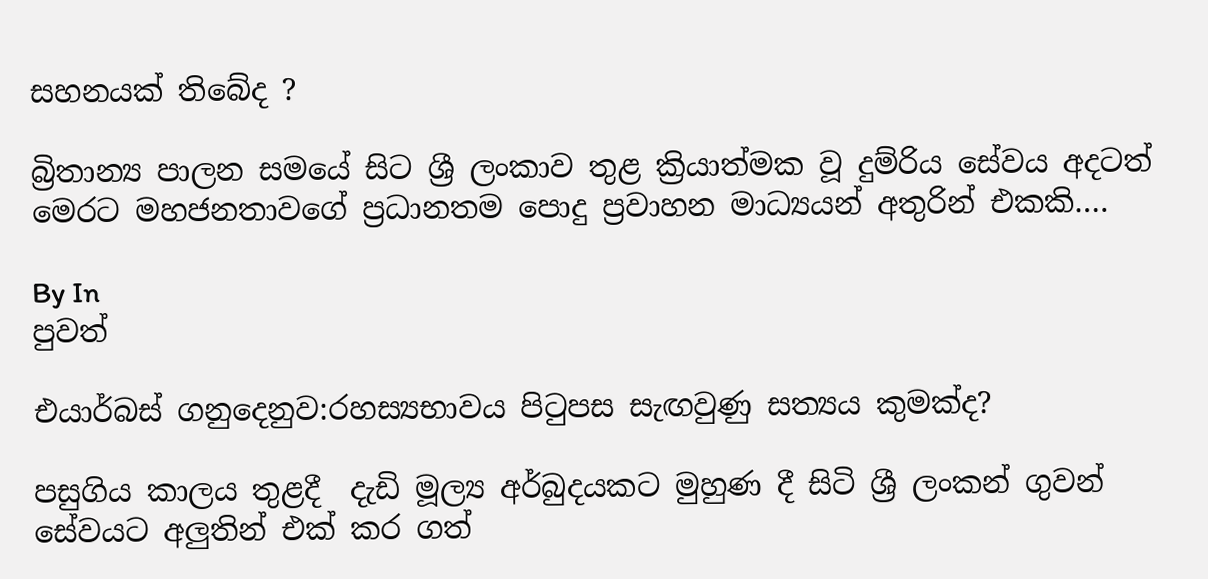සහනයක් තිබේද ?

බ්‍රිතාන්‍ය පාලන සමයේ සිට ශ්‍රී ලංකාව තුළ ක්‍රියාත්මක වූ දුම්රිය සේවය අදටත් මෙරට මහජනතාවගේ ප්‍රධානතම පොදු ප්‍රවාහන මාධ්‍යයන් අතුරින් එකකි….

By In
පුවත්

එයාර්බස් ගනුදෙනුව:රහස්‍යභාවය පිටුපස සැඟවුණු සත්‍යය කුමක්ද?

පසුගිය කාලය තුළදී  දැඩි මූල්‍ය අර්බුදයකට මුහුණ දී සිටි ශ්‍රී ලංකන් ගුවන් සේවයට අලුතින් එක් කර ගත්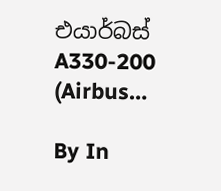එයාර්බස් A330-200 (Airbus…

By In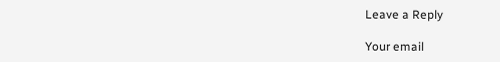Leave a Reply

Your email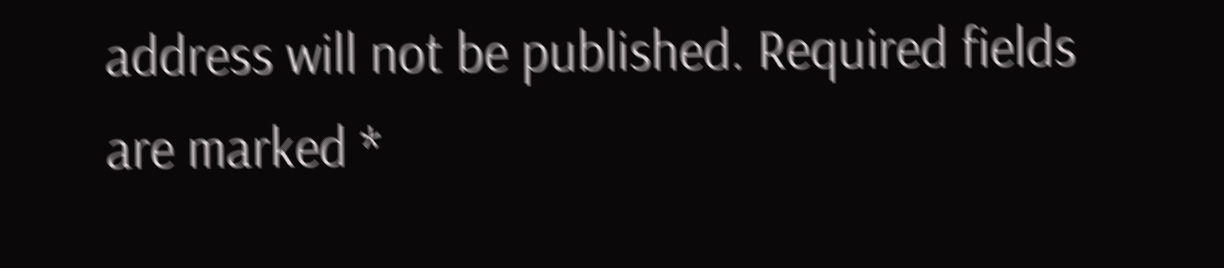address will not be published. Required fields are marked *